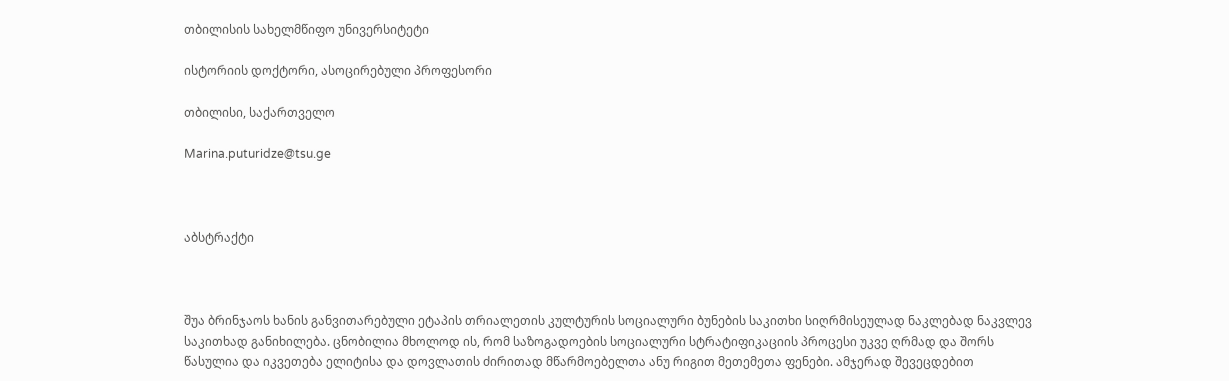თბილისის სახელმწიფო უნივერსიტეტი

ისტორიის დოქტორი, ასოცირებული პროფესორი

თბილისი, საქართველო

Marina.puturidze@tsu.ge



აბსტრაქტი



შუა ბრინჯაოს ხანის განვითარებული ეტაპის თრიალეთის კულტურის სოციალური ბუნების საკითხი სიღრმისეულად ნაკლებად ნაკვლევ საკითხად განიხილება. ცნობილია მხოლოდ ის, რომ საზოგადოების სოციალური სტრატიფიკაციის პროცესი უკვე ღრმად და შორს წასულია და იკვეთება ელიტისა და დოვლათის ძირითად მწარმოებელთა ანუ რიგით მეთემეთა ფენები. ამჯერად შევეცდებით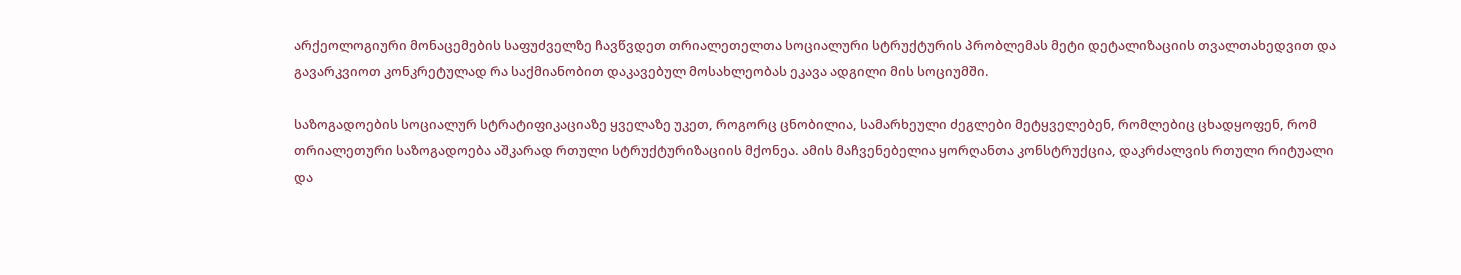არქეოლოგიური მონაცემების საფუძველზე ჩავწვდეთ თრიალეთელთა სოციალური სტრუქტურის პრობლემას მეტი დეტალიზაციის თვალთახედვით და გავარკვიოთ კონკრეტულად რა საქმიანობით დაკავებულ მოსახლეობას ეკავა ადგილი მის სოციუმში.

საზოგადოების სოციალურ სტრატიფიკაციაზე ყველაზე უკეთ, როგორც ცნობილია, სამარხეული ძეგლები მეტყველებენ, რომლებიც ცხადყოფენ, რომ თრიალეთური საზოგადოება აშკარად რთული სტრუქტურიზაციის მქონეა. ამის მაჩვენებელია ყორღანთა კონსტრუქცია, დაკრძალვის რთული რიტუალი და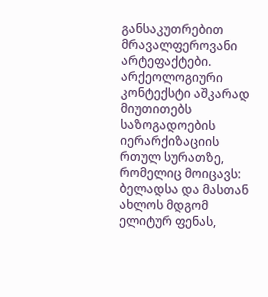განსაკუთრებით მრავალფეროვანი არტეფაქტები. არქეოლოგიური კონტექსტი აშკარად მიუთითებს საზოგადოების იერარქიზაციის რთულ სურათზე, რომელიც მოიცავს: ბელადსა და მასთან ახლოს მდგომ ელიტურ ფენას,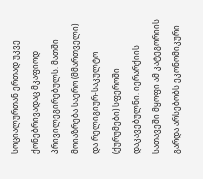სოციალურთან ერთად უკვე ქონებრივადაც მკაფიოდ პრივილეგირებულს. მათში მოიაზრება საერო (მმართველი) და რელიგიურ-საკულტო (ქურუმები) სფეროში დაკავებულნი. იერარქიის სათავეში მყოფი ამ კატეგორიის გარდა არსებობს ეკონომიკური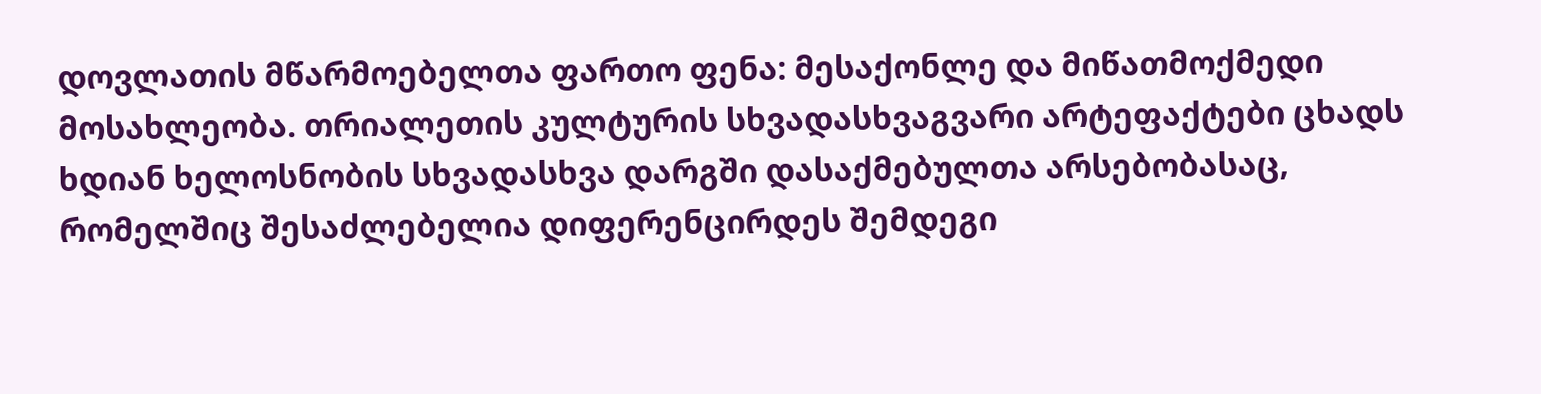დოვლათის მწარმოებელთა ფართო ფენა: მესაქონლე და მიწათმოქმედი  მოსახლეობა. თრიალეთის კულტურის სხვადასხვაგვარი არტეფაქტები ცხადს ხდიან ხელოსნობის სხვადასხვა დარგში დასაქმებულთა არსებობასაც, რომელშიც შესაძლებელია დიფერენცირდეს შემდეგი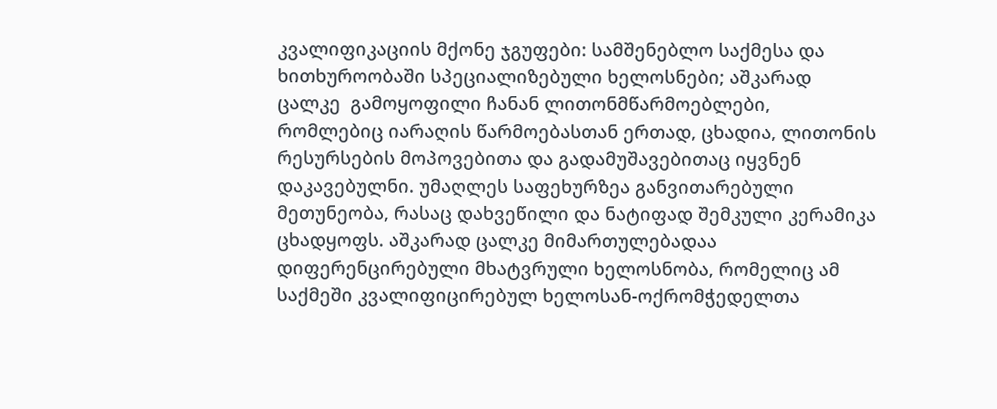კვალიფიკაციის მქონე ჯგუფები: სამშენებლო საქმესა და ხითხუროობაში სპეციალიზებული ხელოსნები; აშკარად ცალკე  გამოყოფილი ჩანან ლითონმწარმოებლები, რომლებიც იარაღის წარმოებასთან ერთად, ცხადია, ლითონის რესურსების მოპოვებითა და გადამუშავებითაც იყვნენ დაკავებულნი. უმაღლეს საფეხურზეა განვითარებული მეთუნეობა, რასაც დახვეწილი და ნატიფად შემკული კერამიკა ცხადყოფს. აშკარად ცალკე მიმართულებადაა დიფერენცირებული მხატვრული ხელოსნობა, რომელიც ამ საქმეში კვალიფიცირებულ ხელოსან-ოქრომჭედელთა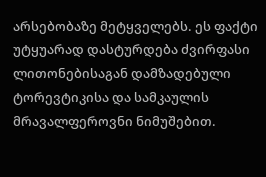არსებობაზე მეტყველებს. ეს ფაქტი  უტყუარად დასტურდება ძვირფასი ლითონებისაგან დამზადებული ტორევტიკისა და სამკაულის მრავალფეროვნი ნიმუშებით.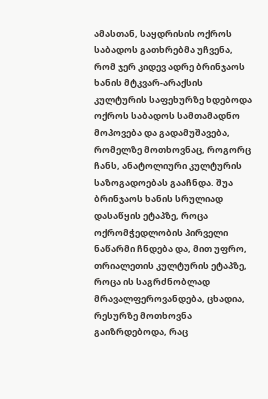ამასთან, საყდრისის ოქროს საბადოს გათხრებმა უჩვენა, რომ ჯერ კიდევ ადრე ბრინჯაოს ხანის მტკვარ-არაქსის კულტურის საფეხურზე ხდებოდა ოქროს საბადოს სამთამადნო მოპოვება და გადამუშავება, რომელზე მოთხოვნაც, როგორც ჩანს, ანატოლიური კულტურის საზოგადოებას გააჩნდა. შუა ბრინჯაოს ხანის სრულიად დასაწყის ეტაპზე, როცა ოქრომჭედლობის პირველი ნაწარმი ჩნდება და, მით უფრო, თრიალეთის კულტურის ეტაპზე, როცა ის საგრძნობლად მრავალფეროვანდება, ცხადია, რესურზე მოთხოვნა გაიზრდებოდა, რაც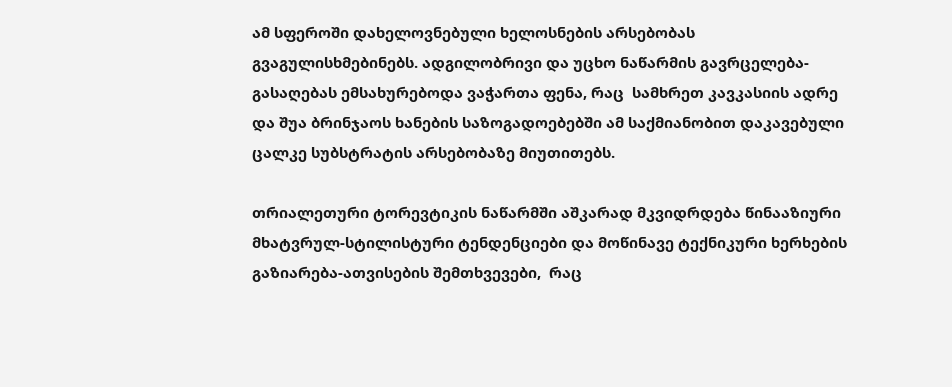ამ სფეროში დახელოვნებული ხელოსნების არსებობას გვაგულისხმებინებს. ადგილობრივი და უცხო ნაწარმის გავრცელება-გასაღებას ემსახურებოდა ვაჭართა ფენა, რაც  სამხრეთ კავკასიის ადრე და შუა ბრინჯაოს ხანების საზოგადოებებში ამ საქმიანობით დაკავებული ცალკე სუბსტრატის არსებობაზე მიუთითებს.

თრიალეთური ტორევტიკის ნაწარმში აშკარად მკვიდრდება წინააზიური მხატვრულ-სტილისტური ტენდენციები და მოწინავე ტექნიკური ხერხების გაზიარება-ათვისების შემთხვევები,  რაც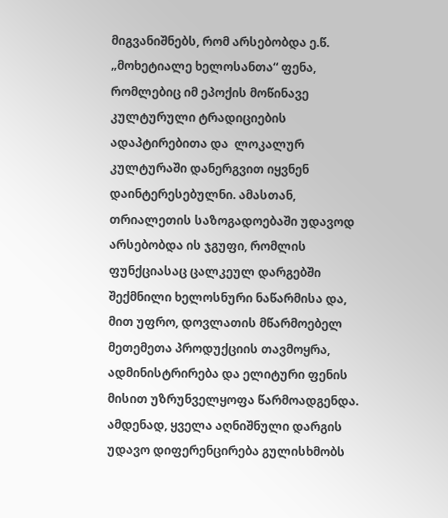მიგვანიშნებს, რომ არსებობდა ე.წ. „მოხეტიალე ხელოსანთა“ ფენა, რომლებიც იმ ეპოქის მოწინავე კულტურული ტრადიციების ადაპტირებითა და  ლოკალურ კულტურაში დანერგვით იყვნენ დაინტერესებულნი. ამასთან, თრიალეთის საზოგადოებაში უდავოდ არსებობდა ის ჯგუფი, რომლის ფუნქციასაც ცალკეულ დარგებში  შექმნილი ხელოსნური ნაწარმისა და, მით უფრო, დოვლათის მწარმოებელ მეთემეთა პროდუქციის თავმოყრა, ადმინისტრირება და ელიტური ფენის მისით უზრუნველყოფა წარმოადგენდა. ამდენად, ყველა აღნიშნული დარგის უდავო დიფერენცირება გულისხმობს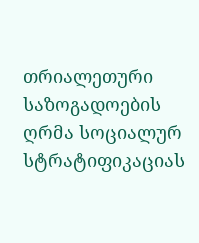თრიალეთური საზოგადოების ღრმა სოციალურ სტრატიფიკაციას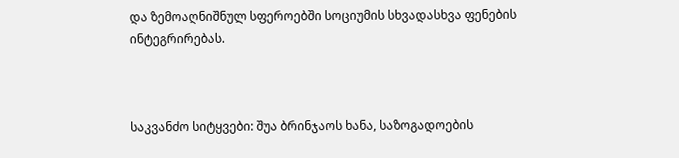და ზემოაღნიშნულ სფეროებში სოციუმის სხვადასხვა ფენების ინტეგრირებას.



საკვანძო სიტყვები: შუა ბრინჯაოს ხანა, საზოგადოების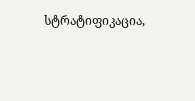სტრატიფიკაცია,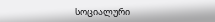სოციალური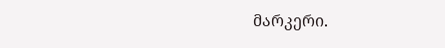მარკერი.